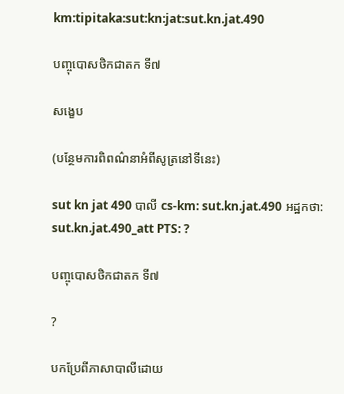km:tipitaka:sut:kn:jat:sut.kn.jat.490

បញ្ចុបោសថិកជាតក ទី៧

សង្ខេប

(បន្ថែមការពិពណ៌នាអំពីសូត្រនៅទីនេះ)

sut kn jat 490 បាលី cs-km: sut.kn.jat.490 អដ្ឋកថា: sut.kn.jat.490_att PTS: ?

បញ្ចុបោសថិកជាតក ទី៧

?

បកប្រែពីភាសាបាលីដោយ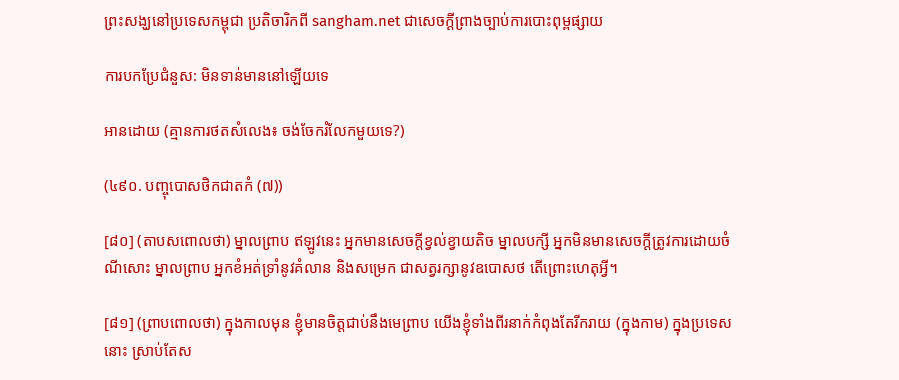ព្រះសង្ឃនៅប្រទេសកម្ពុជា ប្រតិចារិកពី sangham.net ជាសេចក្តីព្រាងច្បាប់ការបោះពុម្ពផ្សាយ

ការបកប្រែជំនួស: មិនទាន់មាននៅឡើយទេ

អានដោយ (គ្មានការថតសំលេង៖ ចង់ចែករំលែកមួយទេ?)

(៤៩០. បញ្ចុបោសថិកជាតកំ (៧))

[៨០] (តាបសពោលថា) ម្នាលព្រាប ឥឡូវនេះ អ្នកមានសេចក្តីខ្វល់ខ្វាយតិច ម្នាលបក្សី អ្នកមិនមានសេចក្តីត្រូវការដោយចំណីសោះ ម្នាលព្រាប អ្នកខំអត់ទ្រាំនូវគំលាន និងសម្រេក ជាសត្វរក្សានូវឧបោសថ តើព្រោះហេតុអ្វី។

[៨១] (ព្រាបពោលថា) ក្នុងកាលមុន ខ្ញុំមានចិត្តជាប់នឹងមេព្រាប យើងខ្ញុំទាំងពីរនាក់កំពុងតែរីករាយ (ក្នុងកាម) ក្នុងប្រទេសនោះ ស្រាប់តែស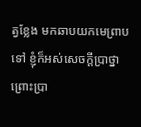ត្វខ្លែង មកឆាបយកមេព្រាបទៅ ខ្ញុំក៏អស់សេចក្តីបា្រថ្នា ព្រោះប្រា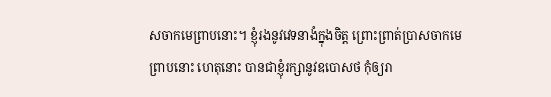សចាកមេព្រាបនោះ។ ខ្ញុំរងនូវវេទនាងំក្នុងចិត្ត ព្រោះព្រាត់ប្រាសចាកមេព្រាបនោះ ហេតុនោះ បានជាខ្ញុំរក្សានូវឧបោសថ កុំឲ្យរា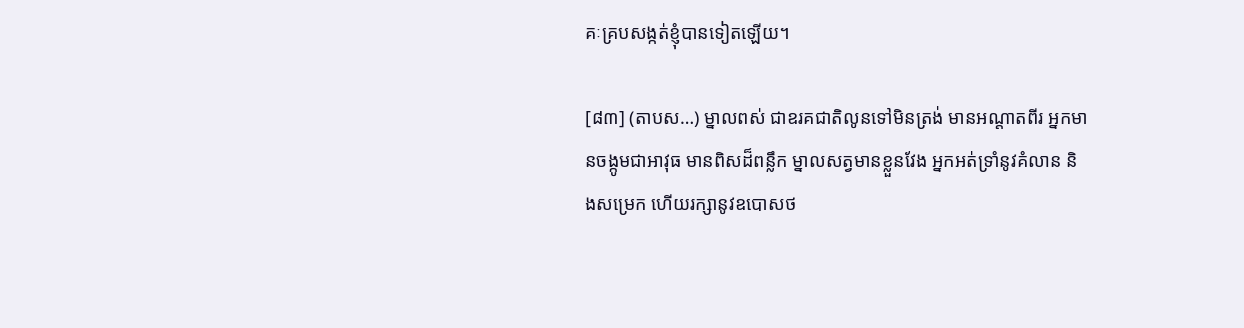គៈគ្របសង្កត់ខ្ញុំបានទៀតឡើយ។

[៨៣] (តាបស…) ម្នាលពស់ ជាឧរគជាតិលូនទៅមិនត្រង់ មានអណ្តាតពីរ អ្នកមានចង្កូមជាអាវុធ មានពិសដ៏ពន្លឹក ម្នាលសត្វមានខ្លួនវែង អ្នកអត់ទ្រាំនូវគំលាន និងសម្រេក ហើយរក្សានូវឧបោសថ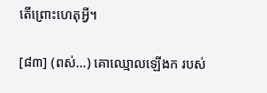តើព្រោះហេតុអ្វី។

[៨៣] (ពស់…) គោឈ្មោលឡើងក របស់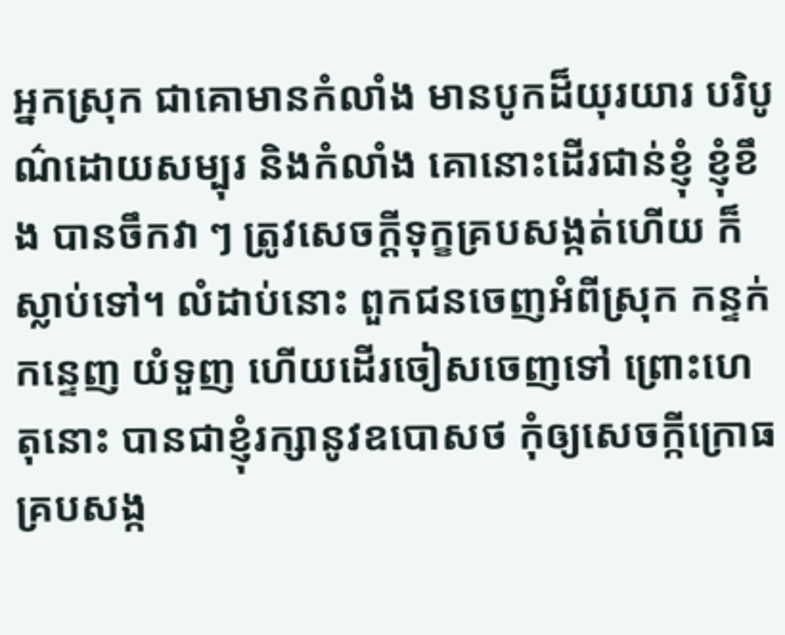អ្នកស្រុក ជាគោមានកំលាំង មានបូកដ៏យុរយារ បរិបូណ៌ដោយសម្បុរ និងកំលាំង គោនោះដើរជាន់ខ្ញុំ ខ្ញុំខឹង បានចឹកវា ៗ ត្រូវសេចក្តីទុក្ខគ្របសង្កត់ហើយ ក៏ស្លាប់ទៅ។ លំដាប់នោះ ពួកជនចេញអំពីស្រុក កន្ទក់កន្ទេញ យំទួញ ហើយដើរចៀសចេញទៅ ព្រោះហេតុនោះ បានជាខ្ញុំរក្សានូវឧបោសថ កុំឲ្យសេចក្កីក្រោធ គ្របសង្ក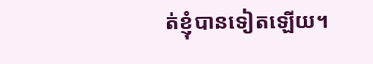ត់ខ្ញុំបានទៀតឡើយ។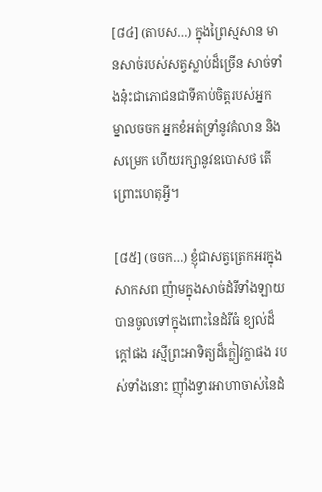[៨៤] (តាបស…) ក្នុងព្រៃស្មសាន មានសាច់របស់សត្វស្លាប់ដ៏ច្រើន សាច់ទាំងនុ៎ះជាភោជនជាទីគាប់ចិត្តរបស់អ្នក ម្នាលចចក អ្នកខំអត់ទ្រាំនូវគំលាន និងសម្រេក ហើយរក្សានូវឧបោសថ តើព្រោះហេតុអ្វី។

[៨៥] (ចចក…) ខ្ញុំជាសត្វត្រេកអរក្នុងសាកសព ញ៉ាមក្នុងសាច់ដំរីទាំងឡាយ បានចូលទៅក្នុងពោះនៃដំរីធំ ខ្យល់ដ៏ក្តៅផង រស្មីព្រះអាទិត្យដ៏ក្លៀវក្លាផង របស់ទាំងនោះ ញ៉ាំងទ្វារអាហាចាស់នៃដំ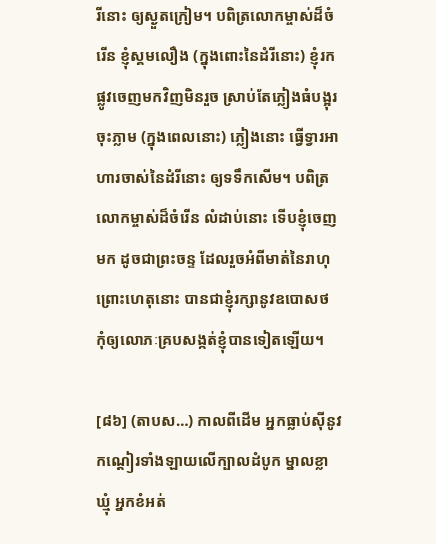រីនោះ ឲ្យស្ងួតក្រៀម។ បពិត្រលោកម្ចាស់ដ៏ចំរើន ខ្ញុំស្គមលឿង (ក្នុងពោះនៃដំរីនោះ) ខ្ញុំរកផ្លូវចេញមកវិញមិនរួច ស្រាប់តែភ្លៀងធំបង្អុរចុះភ្លាម (ក្នុងពេលនោះ) ភ្លៀងនោះ ធ្វើទ្វារអាហារចាស់នៃដំរីនោះ ឲ្យទទឹកសើម។ បពិត្រលោកម្ចាស់ដ៏ចំរើន លំដាប់នោះ ទើបខ្ញុំចេញមក ដូចជាព្រះចន្ទ ដែលរួចអំពីមាត់នៃរាហុ ព្រោះហេតុនោះ បានជាខ្ញុំរក្សានូវឧបោសថ កុំឲ្យលោភៈគ្របសង្កត់ខ្ញុំបានទៀតឡើយ។

[៨៦] (តាបស…) កាលពីដើម អ្នកធ្លាប់ស៊ីនូវកណ្តៀរទាំងឡាយលើក្បាលដំបូក ម្នាលខ្លាឃ្មុំ អ្នកខំអត់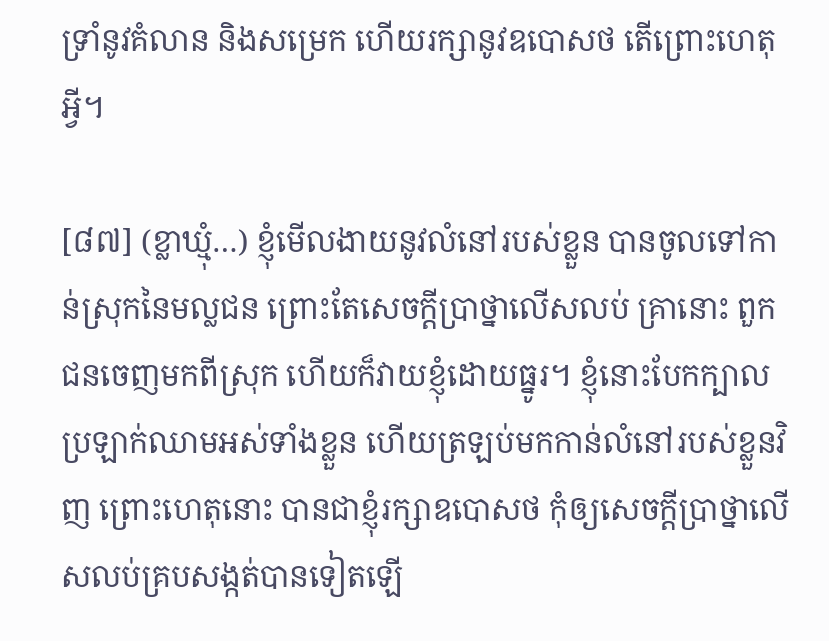ទ្រាំនូវគំលាន និងសម្រេក ហើយរក្សានូវឧបោសថ តើព្រោះហេតុអ្វី។

[៨៧] (ខ្លាឃ្មុំ…) ខ្ញុំមើលងាយនូវលំនៅរបស់ខ្លួន បានចូលទៅកាន់ស្រុកនៃមល្លជន ព្រោះតែសេចក្តីប្រាថ្នាលើសលប់ គ្រានោះ ពួកជនចេញមកពីស្រុក ហើយក៏វាយខ្ញុំដោយធ្នូរ។ ខ្ញុំនោះបែកក្បាល ប្រឡាក់ឈាមអស់ទាំងខ្លួន ហើយត្រឡប់មកកាន់លំនៅរបស់ខ្លួនវិញ ព្រោះហេតុនោះ បានជាខ្ញុំរក្សាឧបោសថ កុំឲ្យសេចក្តីប្រាថ្នាលើសលប់គ្របសង្កត់បានទៀតឡើ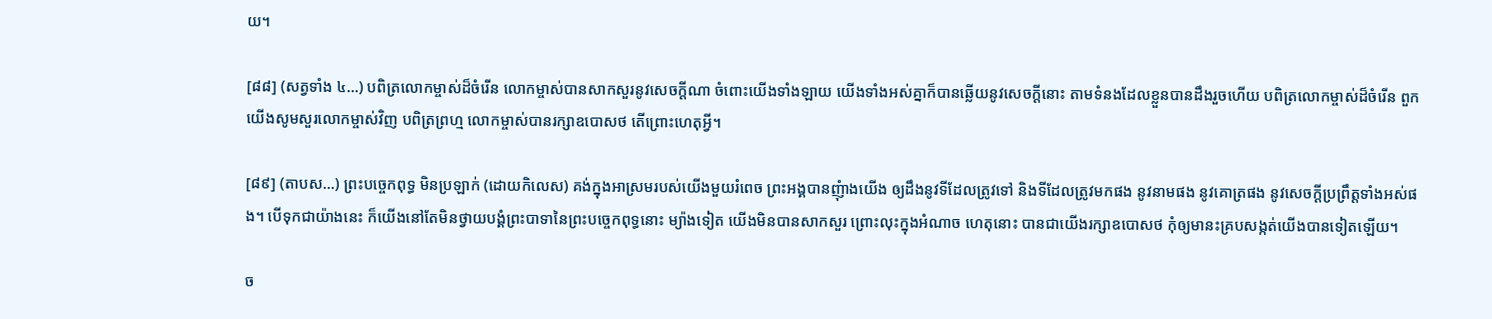យ។

[៨៨] (សត្វទាំង ៤…) បពិត្រលោកម្ចាស់ដ៏ចំរើន លោកម្ចាស់បានសាកសួរនូវសេចក្តីណា ចំពោះយើងទាំងឡាយ យើងទាំងអស់គ្នាក៏បានឆ្លើយនូវសេចក្តីនោះ តាមទំនងដែលខ្លួនបានដឹងរួចហើយ បពិត្រលោកម្ចាស់ដ៏ចំរើន ពួកយើងសូមសួរលោកម្ចាស់វិញ បពិត្រព្រហ្ម លោកម្ចាស់បានរក្សាឧបោសថ តើព្រោះហេតុអ្វី។

[៨៩] (តាបស…) ព្រះបច្ចេកពុទ្ធ មិនប្រឡាក់ (ដោយកិលេស) គង់ក្នុងអាស្រមរបស់យើងមួយរំពេច ព្រះអង្គបានញុំាងយើង ឲ្យដឹងនូវទីដែលត្រូវទៅ និងទីដែលត្រូវមកផង នូវនាមផង នូវគោត្រផង នូវសេចក្តីប្រព្រឹត្តទាំងអស់ផង។ បើទុកជាយ៉ាងនេះ ក៏យើងនៅតែមិនថ្វាយបង្គំព្រះបាទានៃព្រះបច្ចេកពុទ្ធនោះ ម្យ៉ាងទៀត យើងមិនបានសាកសួរ ព្រោះលុះក្នុងអំណាច ហេតុនោះ បានជាយើងរក្សាឧបោសថ កុំឲ្យមានះគ្របសង្កត់យើងបានទៀតឡើយ។

ច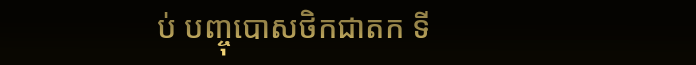ប់ បញ្ចុបោសថិកជាតក ទី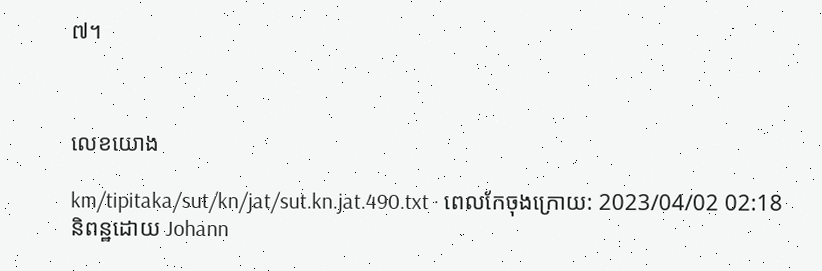៧។



លេខយោង

km/tipitaka/sut/kn/jat/sut.kn.jat.490.txt · ពេលកែចុងក្រោយ: 2023/04/02 02:18 និពន្ឋដោយ Johann